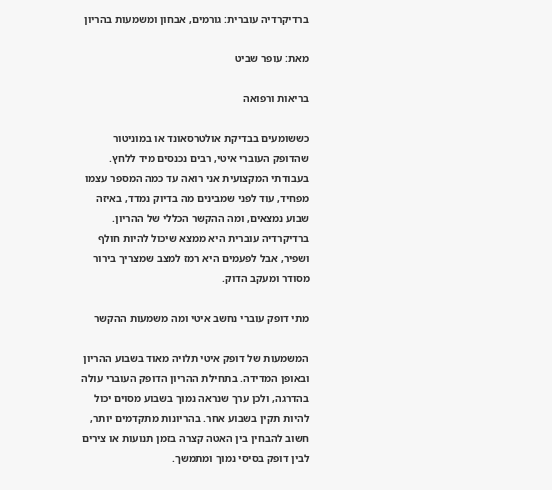ברדיקרדיה עוברית: גורמים, אבחון ומשמעות בהריון

מאת: עופר שביט

בריאות ורפואה

כששומעים בבדיקת אולטרסאונד או במוניטור שהדופק העוברי איטי, רבים נכנסים מיד ללחץ. בעבודתי המקצועית אני רואה עד כמה המספר עצמו מפחיד, עוד לפני שמבינים מה בדיוק נמדד, באיזה שבוע נמצאים, ומה ההקשר הכללי של ההריון. ברדיקרדיה עוברית היא ממצא שיכול להיות חולף ושפיר, אבל לפעמים היא רמז למצב שמצריך בירור מסודר ומעקב הדוק.

מתי דופק עוברי נחשב איטי ומה משמעות ההקשר

המשמעות של דופק איטי תלויה מאוד בשבוע ההריון ובאופן המדידה. בתחילת ההריון הדופק העוברי עולה בהדרגה, ולכן ערך שנראה נמוך בשבוע מסוים יכול להיות תקין בשבוע אחר. בהריונות מתקדמים יותר, חשוב להבחין בין האטה קצרה בזמן תנועות או צירים לבין דופק בסיסי נמוך ומתמשך.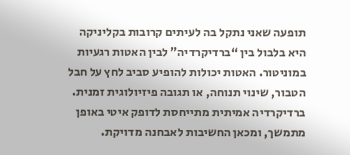תופעה שאני נתקל בה לעיתים קרובות בקליניקה היא בלבול בין “ברדיקרדיה” לבין האטות רגעיות במוניטור. האטות יכולות להופיע סביב לחץ על חבל הטבור, שינוי תנוחה, או תגובה פיזיולוגית זמנית. ברדיקרדיה אמיתית מתייחסת לדופק איטי באופן מתמשך, ומכאן החשיבות לאבחנה מדויקת.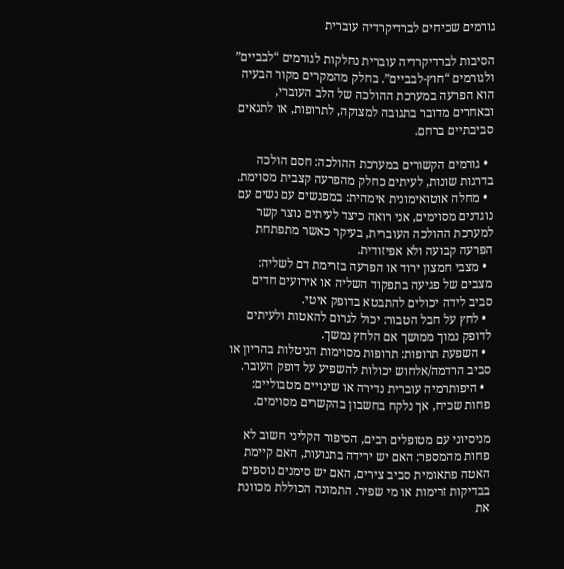גורמים שכיחים לברדיקרדיה עוברית

הסיבות לברדיקרדיה עוברית נחלקות לגורמים “לבביים” ולגורמים “חוץ-לבביים”. בחלק מהמקרים מקור הבעיה הוא הפרעה במערכת ההולכה של הלב העוברי, ובאחרים מדובר בתגובה למצוקה, לתרופות, או לתנאים סביבתיים ברחם.

  • גורמים הקשורים במערכת ההולכה: חסם הולכה בדרגות שונות, לעיתים כחלק מהפרעה קצבית מסוימת.
  • מחלה אוטואימונית אימהית: במפגשים עם נשים עם נוגדנים מסוימים, אני רואה כיצד לעיתים נוצר קשר למערכת ההולכה העוברית, בעיקר כאשר מתפתחת הפרעה קבועה ולא אפיזודית.
  • מצבי חמצון ירוד או הפרעה בזרימת דם לשליה: מצבים של פגיעה בתפקוד השליה או אירועים חדים סביב לידה יכולים להתבטא בדופק איטי.
  • לחץ על חבל הטבור: יכול לגרום להאטות ולעיתים לדופק נמוך ממושך אם הלחץ נמשך.
  • השפעת תרופות: תרופות מסוימות הניטלות בהריון או סביב הרדמה/אלחוש יכולות להשפיע על דופק העובר.
  • היפותרמיה עוברית נדירה או שינויים מטבוליים: פחות שכיח, אך נלקח בחשבון בהקשרים מסוימים.

מניסיוני עם מטופלים רבים, הסיפור הקליני חשוב לא פחות מהמספר: האם יש ירידה בתנועות, האם קיימת האטה פתאומית סביב צירים, האם יש סימנים נוספים בבדיקות זרימות או מי שפיר. התמונה הכוללת מכוונת את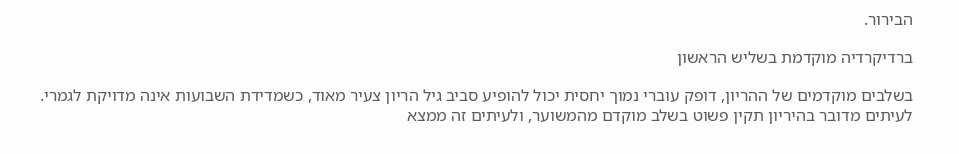הבירור.

ברדיקרדיה מוקדמת בשליש הראשון

בשלבים מוקדמים של ההריון, דופק עוברי נמוך יחסית יכול להופיע סביב גיל הריון צעיר מאוד, כשמדידת השבועות אינה מדויקת לגמרי. לעיתים מדובר בהיריון תקין פשוט בשלב מוקדם מהמשוער, ולעיתים זה ממצא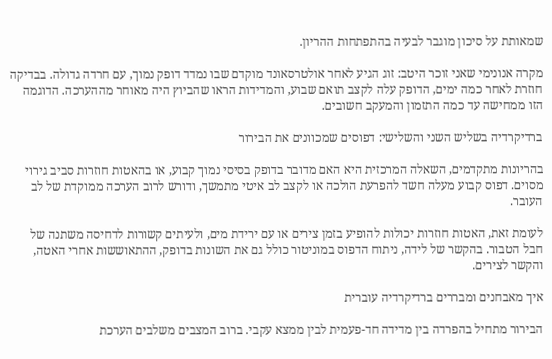שמאותת על סיכון מוגבר לבעיה בהתפתחות ההריון.

מקרה אנונימי שאני זוכר היטב: זוג הגיע לאחר אולטרסאונד מוקדם שבו נמדד דופק נמוך, עם חרדה גדולה. בבדיקה חוזרת לאחר כמה ימים, הדופק עלה לקצב תואם שבוע, והמדידות הראו שהביוץ היה מאוחר מההערכה. הדוגמה הזו ממחישה עד כמה התזמון והמעקב חשובים.

ברדיקרדיה בשליש השני והשלישי: דפוסים שמכוונים את הבירור

בהריונות מתקדמים, השאלה המרכזית היא האם מדובר בדופק בסיסי נמוך קבוע, או בהאטות חוזרות סביב גירוי מסוים. דפוס קבוע מעלה חשד להפרעת הולכה או לקצב לב איטי מתמשך, ודורש לרוב הערכה ממוקדת של לב העובר.

לעומת זאת, האטות חוזרות יכולות להופיע בזמן צירים או עם ירידת מים, ולעיתים קשורות לדחיסה משתנה של חבל הטבור. בהקשר של לידה, ניתוח הדפוס במוניטור כולל גם את השונות בדופק, ההתאוששות אחרי האטה, והקשר לצירים.

איך מאבחנים ומבררים ברדיקרדיה עוברית

הבירור מתחיל בהפרדה בין מדידה חד-פעמית לבין ממצא עקבי. ברוב המצבים משלבים הערכת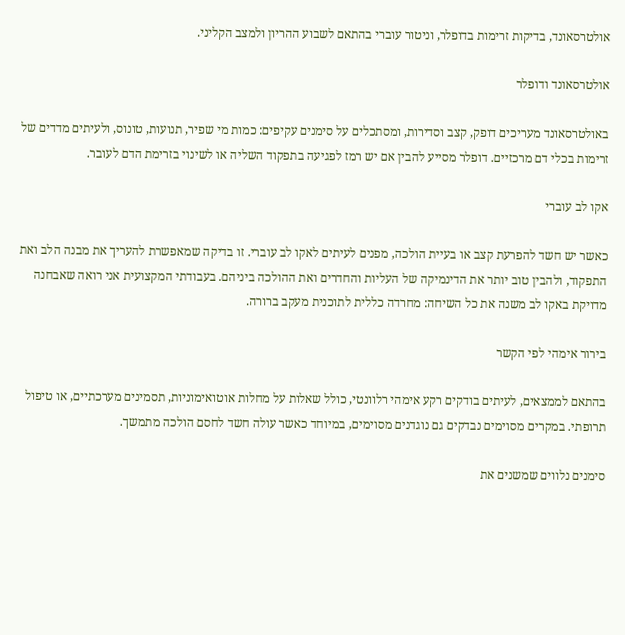אולטרסאונד, בדיקות זרימות בדופלר, וניטור עוברי בהתאם לשבוע ההריון ולמצב הקליני.

אולטרסאונד ודופלר

באולטרסאונד מעריכים דופק, קצב וסדירות, ומסתכלים על סימנים עקיפים: כמות מי שפיר, תנועות, טונוס, ולעיתים מדדים של זרימות בכלי דם מרכזיים. דופלר מסייע להבין אם יש רמז לפגיעה בתפקוד השליה או לשינוי בזרימת הדם לעובר.

אקו לב עוברי

כאשר יש חשד להפרעת קצב או בעיית הולכה, מפנים לעיתים לאקו לב עוברי. זו בדיקה שמאפשרת להעריך את מבנה הלב ואת התפקוד, ולהבין טוב יותר את הדינמיקה של העליות והחדרים ואת ההולכה ביניהם. בעבודתי המקצועית אני רואה שאבחנה מדויקת באקו לב משנה את כל השיחה: מחרדה כללית לתוכנית מעקב ברורה.

בירור אימהי לפי הקשר

בהתאם לממצאים, לעיתים בודקים רקע אימהי רלוונטי, כולל שאלות על מחלות אוטואימוניות, תסמינים מערכתיים, או טיפול תרופתי. במקרים מסוימים נבדקים גם נוגדנים מסוימים, במיוחד כאשר עולה חשד לחסם הולכה מתמשך.

סימנים נלווים שמשנים את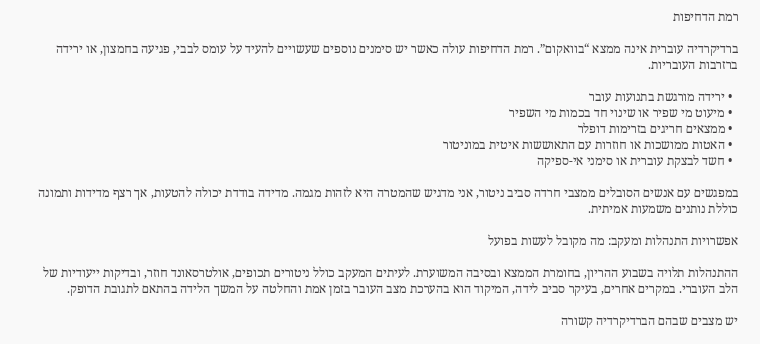רמת הדחיפות

ברדיקרדיה עוברית אינה ממצא “בוואקום”. רמת הדחיפות עולה כאשר יש סימנים נוספים שעשויים להעיד על עומס לבבי, פגיעה בחמצון, או ירידה ברזרבות העובריות.

  • ירידה מורגשת בתנועות עובר
  • מיעוט מי שפיר או שינוי חד בכמות מי השפיר
  • ממצאים חריגים בזרימות דופלר
  • האטות ממושכות או חוזרות עם התאוששות איטית במוניטור
  • חשד לבצקת עוברית או סימני אי-ספיקה

במפגשים עם אנשים הסובלים ממצבי חרדה סביב ניטור, אני מדגיש שהמטרה היא לזהות מגמה. מדידה בודדת יכולה להטעות, אך רצף מדידות ותמונה כוללת נותנים משמעות אמיתית.

אפשרויות התנהלות ומעקב: מה מקובל לעשות בפועל

ההתנהלות תלויה בשבוע ההריון, בחומרת הממצא ובסיבה המשוערת. לעיתים המעקב כולל ניטורים תכופים, אולטרסאונד חוזר, ובדיקות ייעודיות של הלב העוברי. במקרים אחרים, בעיקר סביב לידה, המיקוד הוא בהערכת מצב העובר בזמן אמת והחלטה על המשך הלידה בהתאם לתגובת הדופק.

יש מצבים שבהם הברדיקרדיה קשורה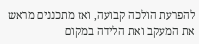להפרעת הולכה קבועה, ואז מתכננים מראש את המעקב ואת הלידה במקום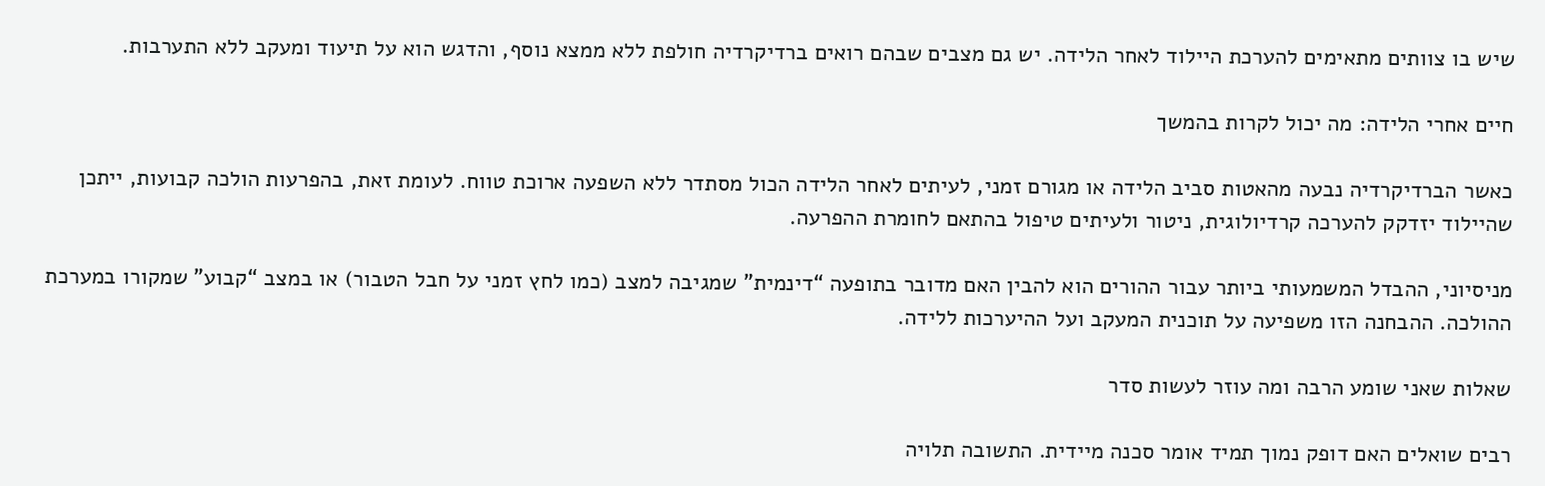שיש בו צוותים מתאימים להערכת היילוד לאחר הלידה. יש גם מצבים שבהם רואים ברדיקרדיה חולפת ללא ממצא נוסף, והדגש הוא על תיעוד ומעקב ללא התערבות.

חיים אחרי הלידה: מה יכול לקרות בהמשך

כאשר הברדיקרדיה נבעה מהאטות סביב הלידה או מגורם זמני, לעיתים לאחר הלידה הכול מסתדר ללא השפעה ארוכת טווח. לעומת זאת, בהפרעות הולכה קבועות, ייתכן שהיילוד יזדקק להערכה קרדיולוגית, ניטור ולעיתים טיפול בהתאם לחומרת ההפרעה.

מניסיוני, ההבדל המשמעותי ביותר עבור ההורים הוא להבין האם מדובר בתופעה “דינמית” שמגיבה למצב (כמו לחץ זמני על חבל הטבור) או במצב “קבוע” שמקורו במערכת ההולכה. ההבחנה הזו משפיעה על תוכנית המעקב ועל ההיערכות ללידה.

שאלות שאני שומע הרבה ומה עוזר לעשות סדר

רבים שואלים האם דופק נמוך תמיד אומר סכנה מיידית. התשובה תלויה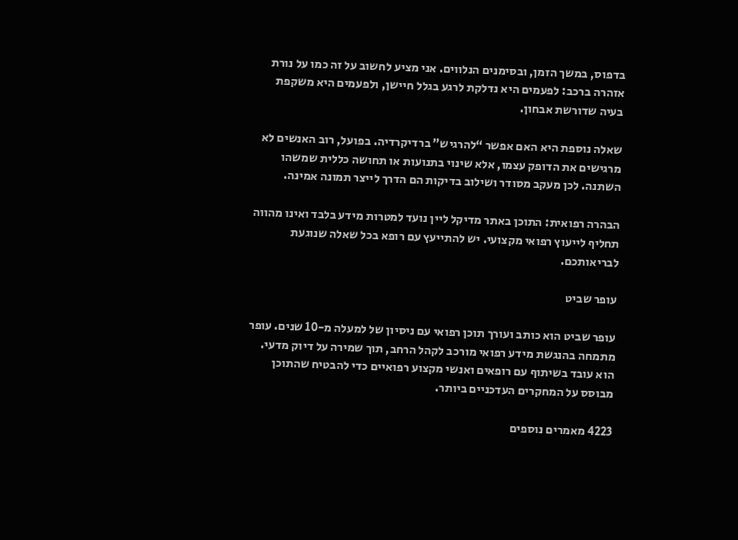בדפוס, במשך הזמן, ובסימנים הנלווים. אני מציע לחשוב על זה כמו על נורת אזהרה ברכב: לפעמים היא נדלקת לרגע בגלל חיישן, ולפעמים היא משקפת בעיה שדורשת אבחון.

שאלה נוספת היא האם אפשר “להרגיש” ברדיקרדיה. בפועל, רוב האנשים לא מרגישים את הדופק עצמו, אלא שינוי בתנועות או תחושה כללית שמשהו השתנה. לכן מעקב מסודר ושילוב בדיקות הם הדרך לייצר תמונה אמינה.

הבהרה רפואית: התוכן באתר מדיקל ליין נועד למטרות מידע בלבד ואינו מהווה תחליף לייעוץ רפואי מקצועי. יש להתייעץ עם רופא בכל שאלה שנוגעת לבריאותכם.

עופר שביט

עופר שביט הוא כותב ועורך תוכן רפואי עם ניסיון של למעלה מ-10 שנים. עופר מתמחה בהנגשת מידע רפואי מורכב לקהל הרחב, תוך שמירה על דיוק מדעי. הוא עובד בשיתוף עם רופאים ואנשי מקצוע רפואיים כדי להבטיח שהתוכן מבוסס על המחקרים העדכניים ביותר.

4223 מאמרים נוספים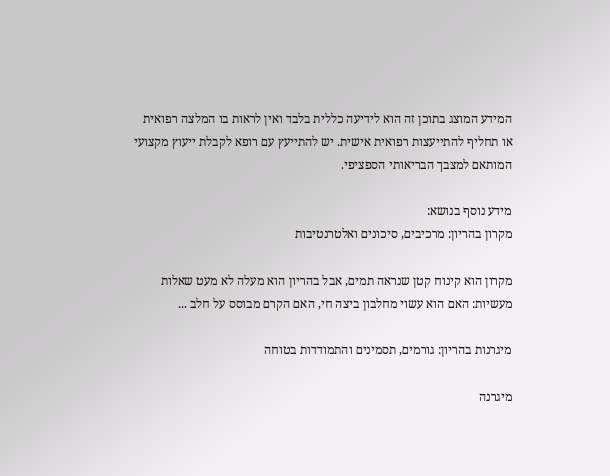המידע המוצג בתוכן זה הוא לידיעה כללית בלבד ואין לראות בו המלצה רפואית או תחליף להתייעצות רפואית אישית. יש להתייעץ עם רופא לקבלת ייעוץ מקצועי המותאם למצבך הבריאותי הספציפי.

מידע נוסף בנושא:
מקרון בהריון: מרכיבים, סיכונים ואלטרנטיבות

מקרון הוא קינוח קטן שנראה תמים, אבל בהריון הוא מעלה לא מעט שאלות מעשיות: האם הוא עשוי מחלבון ביצה חי, האם הקרם מבוסס על חלב ...

מיגרנות בהריון: גורמים, תסמינים והתמודדות בטוחה

מיגרנה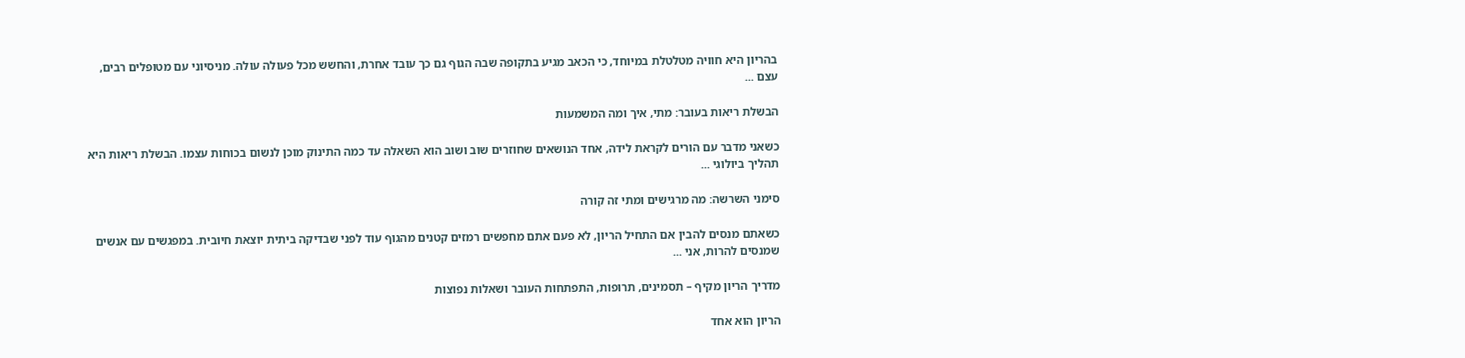בהריון היא חוויה מטלטלת במיוחד, כי הכאב מגיע בתקופה שבה הגוף גם כך עובד אחרת, והחשש מכל פעולה עולה. מניסיוני עם מטופלים רבים, עצם ...

הבשלת ריאות בעובר: מתי, איך ומה המשמעות

כשאני מדבר עם הורים לקראת לידה, אחד הנושאים שחוזרים שוב ושוב הוא השאלה עד כמה התינוק מוכן לנשום בכוחות עצמו. הבשלת ריאות היא תהליך ביולוגי ...

סימני השרשה: מה מרגישים ומתי זה קורה

כשאתם מנסים להבין אם התחיל הריון, לא פעם אתם מחפשים רמזים קטנים מהגוף עוד לפני שבדיקה ביתית יוצאת חיובית. במפגשים עם אנשים שמנסים להרות, אני ...

מדריך הריון מקיף – תסמינים, תרופות, התפתחות העובר ושאלות נפוצות

הריון הוא אחד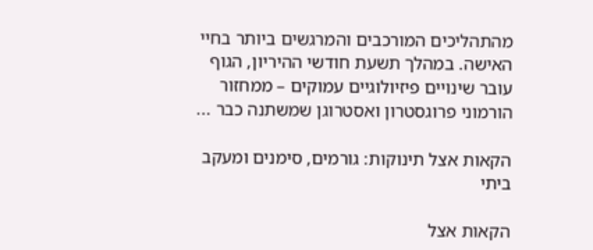מהתהליכים המורכבים והמרגשים ביותר בחיי האישה. במהלך תשעת חודשי ההיריון, הגוף עובר שינויים פיזיולוגיים עמוקים – ממחזור הורמוני פרוגסטרון ואסטרוגן שמשתנה כבר ...

הקאות אצל תינוקות: גורמים, סימנים ומעקב ביתי

הקאות אצל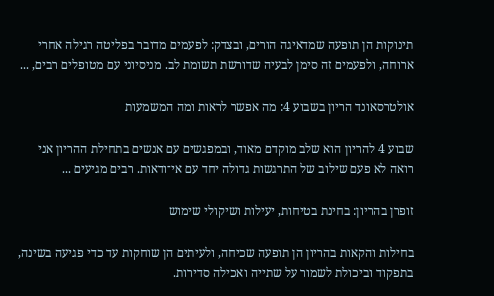תינוקות הן תופעה שמדאיגה הורים, ובצדק: לפעמים מדובר בפליטה רגילה אחרי ארוחה, ולפעמים זה סימן לבעיה שדורשת תשומת לב. מניסיוני עם מטופלים רבים, ...

אולטרסאונד הריון בשבוע 4: מה אפשר לראות ומה המשמעות

שבוע 4 להריון הוא שלב מוקדם מאוד, ובמפגשים עם אנשים בתחילת ההריון אני רואה לא פעם שילוב של התרגשות גדולה יחד עם אי־ודאות. רבים מגיעים ...

זופרן בהריון: בחינת בטיחות, יעילות ושיקולי שימוש

בחילות והקאות בהריון הן תופעה שכיחה, ולעיתים הן שוחקות עד כדי פגיעה בשינה, בתפקוד וביכולת לשמור על שתייה ואכילה סדירות.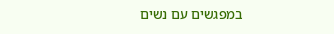במפגשים עם נשים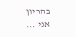בהריון אני ...